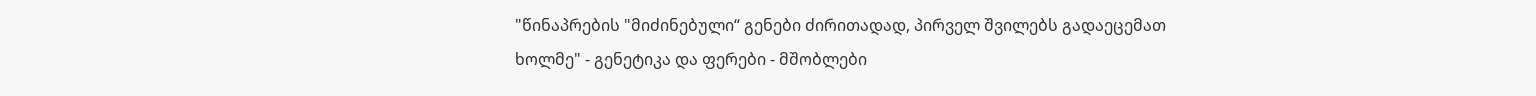"წინაპრების "მიძინებული“ გენები ძირითადად, პირველ შვილებს გადაეცემათ ხოლმე" - გენეტიკა და ფერები - მშობლები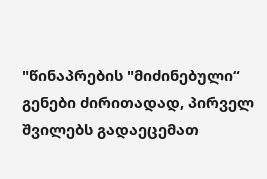"წინაპრების "მიძინებული“ გენები ძირითადად, პირველ შვილებს გადაეცემათ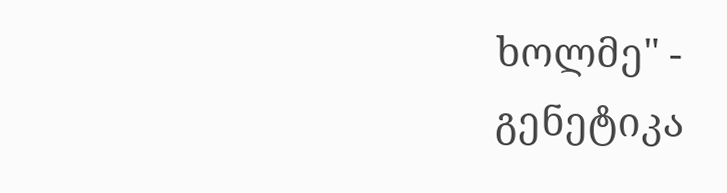ხოლმე" - გენეტიკა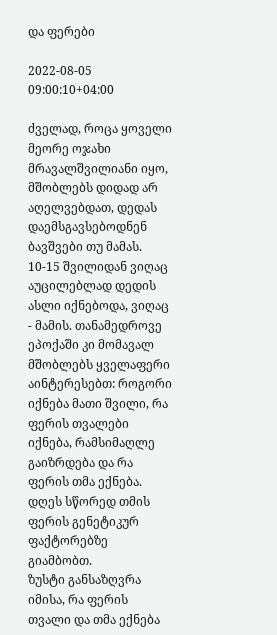და ფერები

2022-08-05 09:00:10+04:00

ძველად, როცა ყოველი მეორე ოჯახი მრავალშვილიანი იყო, მშობლებს დიდად არ აღელვებდათ, დედას დაემსგავსებოდნენ ბავშვები თუ მამას. 10-15 შვილიდან ვიღაც აუცილებლად დედის ასლი იქნებოდა, ვიღაც - მამის. თანამედროვე ეპოქაში კი მომავალ მშობლებს ყველაფერი აინტერესებთ: როგორი იქნება მათი შვილი, რა ფერის თვალები იქნება, რამსიმაღლე გაიზრდება და რა ფერის თმა ექნება.
დღეს სწორედ თმის ფერის გენეტიკურ ფაქტორებზე გიამბობთ.
ზუსტი განსაზღვრა იმისა, რა ფერის თვალი და თმა ექნება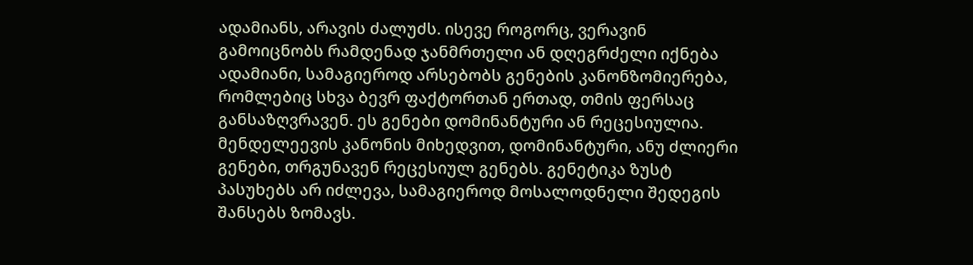ადამიანს, არავის ძალუძს. ისევე როგორც, ვერავინ გამოიცნობს რამდენად ჯანმრთელი ან დღეგრძელი იქნება ადამიანი, სამაგიეროდ არსებობს გენების კანონზომიერება, რომლებიც სხვა ბევრ ფაქტორთან ერთად, თმის ფერსაც განსაზღვრავენ. ეს გენები დომინანტური ან რეცესიულია. მენდელეევის კანონის მიხედვით, დომინანტური, ანუ ძლიერი გენები, თრგუნავენ რეცესიულ გენებს. გენეტიკა ზუსტ პასუხებს არ იძლევა, სამაგიეროდ მოსალოდნელი შედეგის შანსებს ზომავს.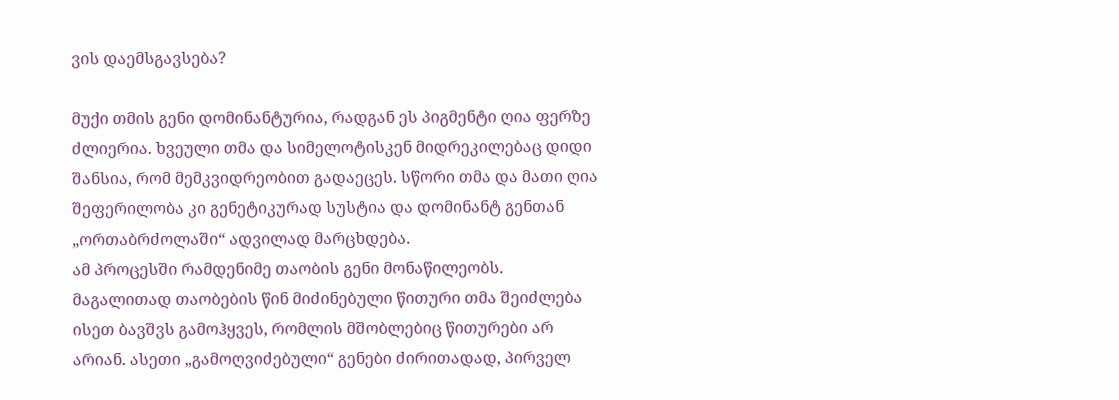ვის დაემსგავსება?

მუქი თმის გენი დომინანტურია, რადგან ეს პიგმენტი ღია ფერზე ძლიერია. ხვეული თმა და სიმელოტისკენ მიდრეკილებაც დიდი შანსია, რომ მემკვიდრეობით გადაეცეს. სწორი თმა და მათი ღია შეფერილობა კი გენეტიკურად სუსტია და დომინანტ გენთან „ორთაბრძოლაში“ ადვილად მარცხდება.
ამ პროცესში რამდენიმე თაობის გენი მონაწილეობს. მაგალითად თაობების წინ მიძინებული წითური თმა შეიძლება ისეთ ბავშვს გამოჰყვეს, რომლის მშობლებიც წითურები არ არიან. ასეთი „გამოღვიძებული“ გენები ძირითადად, პირველ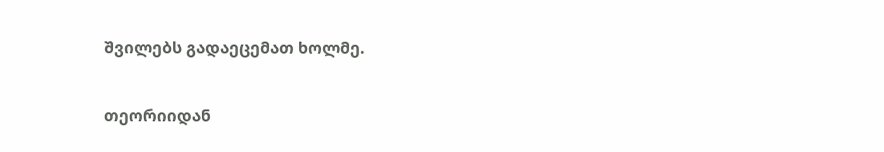შვილებს გადაეცემათ ხოლმე.

თეორიიდან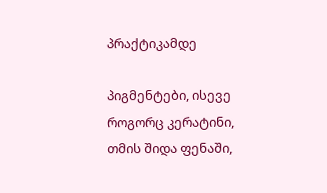პრაქტიკამდე

პიგმენტები, ისევე როგორც კერატინი, თმის შიდა ფენაში,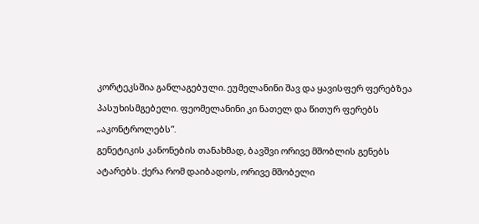კორტეკსშია განლაგებული. ეუმელანინი შავ და ყავისფერ ფერებზეა პასუხისმგებელი. ფეომელანინი კი ნათელ და წითურ ფერებს „აკონტროლებს“.
გენეტიკის კანონების თანახმად, ბავშვი ორივე მშობლის გენებს ატარებს. ქერა რომ დაიბადოს, ორივე მშობელი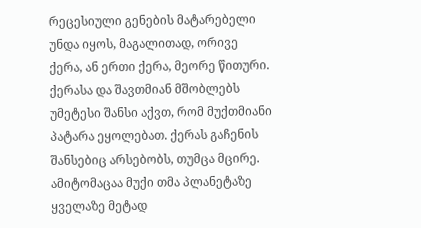რეცესიული გენების მატარებელი უნდა იყოს, მაგალითად, ორივე ქერა, ან ერთი ქერა, მეორე წითური. ქერასა და შავთმიან მშობლებს უმეტესი შანსი აქვთ, რომ მუქთმიანი პატარა ეყოლებათ. ქერას გაჩენის შანსებიც არსებობს, თუმცა მცირე. ამიტომაცაა მუქი თმა პლანეტაზე ყველაზე მეტად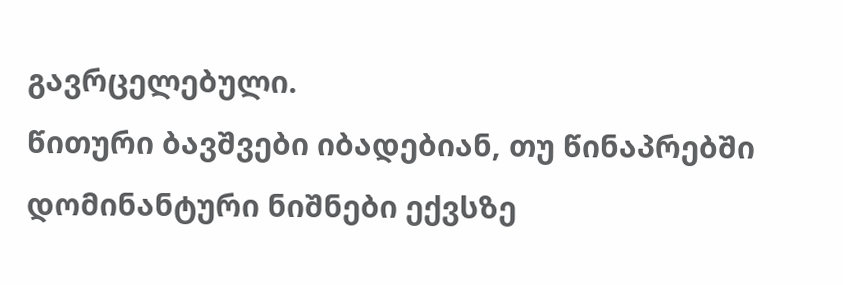გავრცელებული.
წითური ბავშვები იბადებიან, თუ წინაპრებში დომინანტური ნიშნები ექვსზე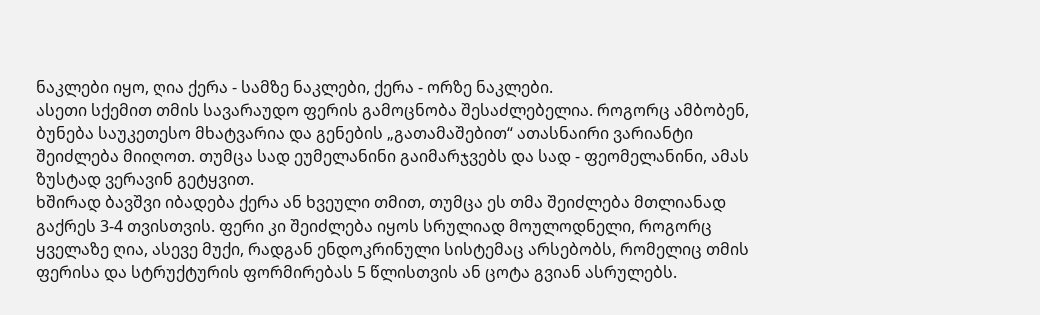ნაკლები იყო, ღია ქერა - სამზე ნაკლები, ქერა - ორზე ნაკლები.
ასეთი სქემით თმის სავარაუდო ფერის გამოცნობა შესაძლებელია. როგორც ამბობენ, ბუნება საუკეთესო მხატვარია და გენების „გათამაშებით“ ათასნაირი ვარიანტი შეიძლება მიიღოთ. თუმცა სად ეუმელანინი გაიმარჯვებს და სად - ფეომელანინი, ამას ზუსტად ვერავინ გეტყვით.
ხშირად ბავშვი იბადება ქერა ან ხვეული თმით, თუმცა ეს თმა შეიძლება მთლიანად გაქრეს 3-4 თვისთვის. ფერი კი შეიძლება იყოს სრულიად მოულოდნელი, როგორც ყველაზე ღია, ასევე მუქი, რადგან ენდოკრინული სისტემაც არსებობს, რომელიც თმის ფერისა და სტრუქტურის ფორმირებას 5 წლისთვის ან ცოტა გვიან ასრულებს.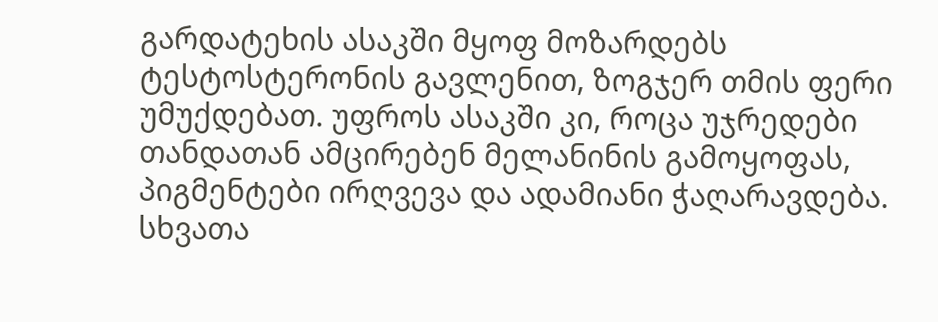გარდატეხის ასაკში მყოფ მოზარდებს ტესტოსტერონის გავლენით, ზოგჯერ თმის ფერი უმუქდებათ. უფროს ასაკში კი, როცა უჯრედები თანდათან ამცირებენ მელანინის გამოყოფას, პიგმენტები ირღვევა და ადამიანი ჭაღარავდება. სხვათა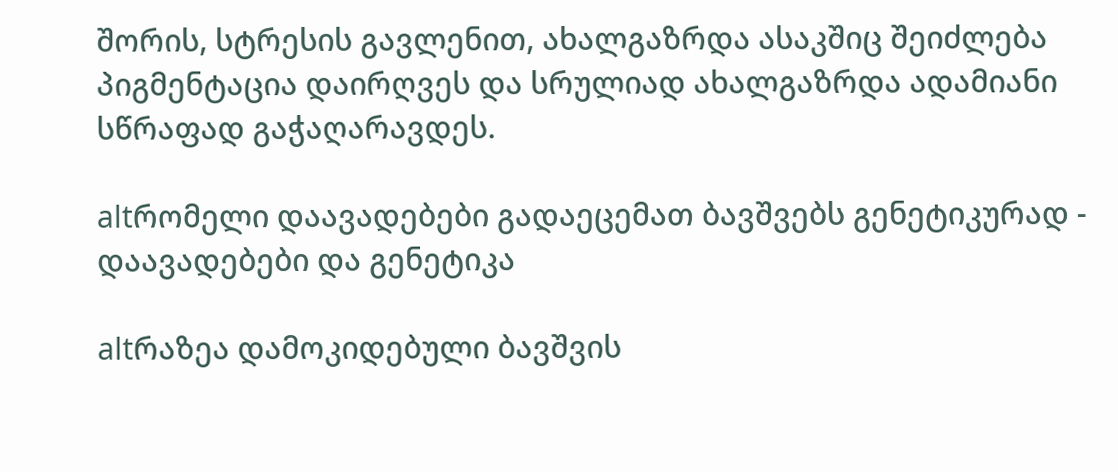შორის, სტრესის გავლენით, ახალგაზრდა ასაკშიც შეიძლება პიგმენტაცია დაირღვეს და სრულიად ახალგაზრდა ადამიანი სწრაფად გაჭაღარავდეს.

altრომელი დაავადებები გადაეცემათ ბავშვებს გენეტიკურად - დაავადებები და გენეტიკა

altრაზეა დამოკიდებული ბავშვის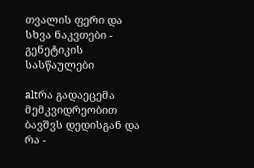თვალის ფერი და სხვა ნაკვთები - გენეტიკის სასწაულები

altრა გადაეცემა მემკვიდრეობით ბავშვს დედისგან და რა -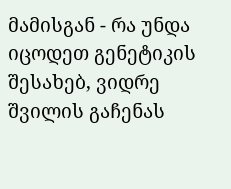მამისგან - რა უნდა იცოდეთ გენეტიკის შესახებ, ვიდრე შვილის გაჩენას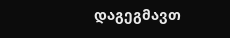დაგეგმავთ